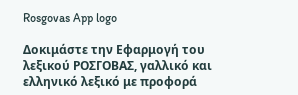Rosgovas App logo

Δοκιμάστε την Εφαρμογή του λεξικού ΡΟΣΓΟΒΑΣ, γαλλικό και ελληνικό λεξικό με προφορά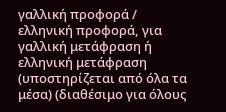γαλλική προφορά / ελληνική προφορά, για γαλλική μετάφραση ή ελληνική μετάφραση (υποστηρίζεται από όλα τα μέσα) (διαθέσιμο για όλους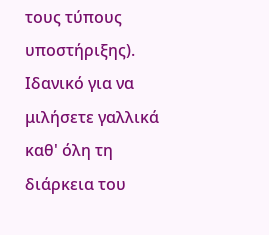τους τύπους υποστήριξης). Ιδανικό για να μιλήσετε γαλλικά καθ' όλη τη διάρκεια του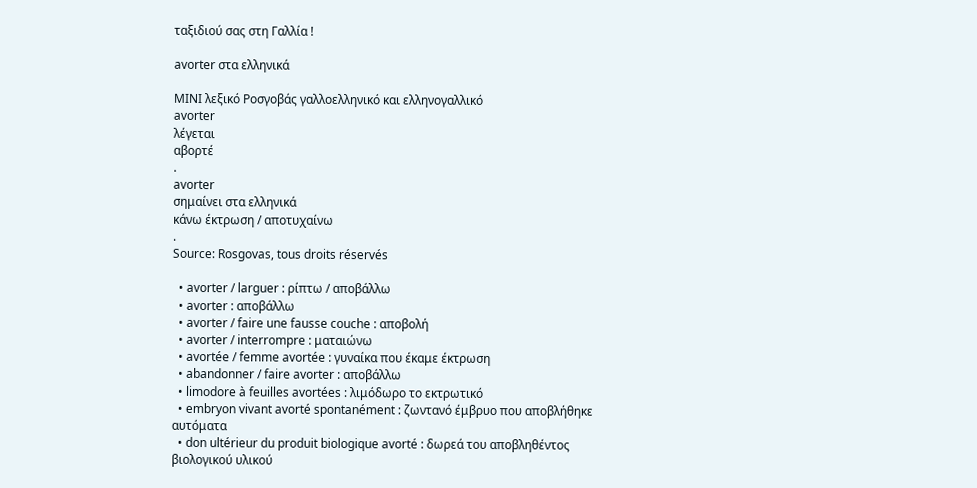ταξιδιού σας στη Γαλλία !

avorter στα ελληνικά

ΜΙΝΙ λεξικό Ροσγοβάς γαλλοελληνικό και ελληνογαλλικό
avorter
λέγεται
αβορτέ
.
avorter
σημαίνει στα ελληνικά
κάνω έκτρωση / αποτυχαίνω
.
Source: Rosgovas, tous droits réservés

  • avorter / larguer : ρίπτω / αποβάλλω
  • avorter : αποβάλλω
  • avorter / faire une fausse couche : αποβολή
  • avorter / interrompre : ματαιώνω
  • avortée / femme avortée : γυναίκα που έκαμε έκτρωση
  • abandonner / faire avorter : αποβάλλω
  • limodore à feuilles avortées : λιμόδωρο το εκτρωτικό
  • embryon vivant avorté spontanément : ζωντανό έμβρυο που αποβλήθηκε αυτόματα
  • don ultérieur du produit biologique avorté : δωρεά του αποβληθέντος βιολογικού υλικού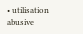• utilisation abusive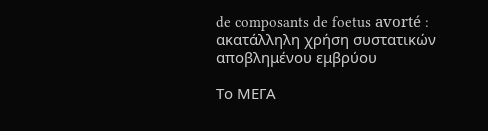de composants de foetus avorté : ακατάλληλη χρήση συστατικών αποβλημένου εμβρύου

Το ΜΕΓΑ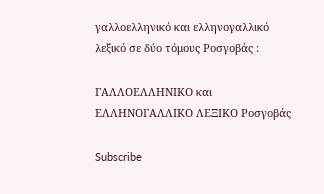γαλλοελληνικό και ελληνογαλλικό λεξικό σε δύο τόμους Ροσγοβάς :

ΓΑΛΛΟΕΛΛΗΝΙΚΟ και ΕΛΛΗΝΟΓΑΛΛΙΚΟ ΛΕΞΙΚΟ Ροσγοβάς

Subscribe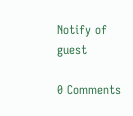Notify of
guest

0 Comments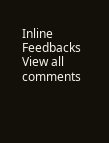Inline Feedbacks
View all comments